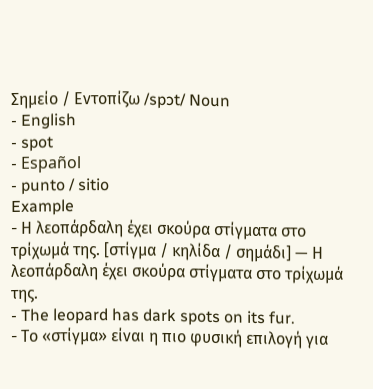Σημείο / Εντοπίζω /spɔt/ Noun
- English
- spot
- Español
- punto / sitio
Example
- Η λεοπάρδαλη έχει σκούρα στίγματα στο τρίχωμά της. [στίγμα / κηλίδα / σημάδι] — Η λεοπάρδαλη έχει σκούρα στίγματα στο τρίχωμά της.
- The leopard has dark spots on its fur.
- Το «στίγμα» είναι η πιο φυσική επιλογή για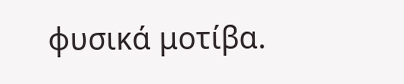φυσικά μοτίβα.